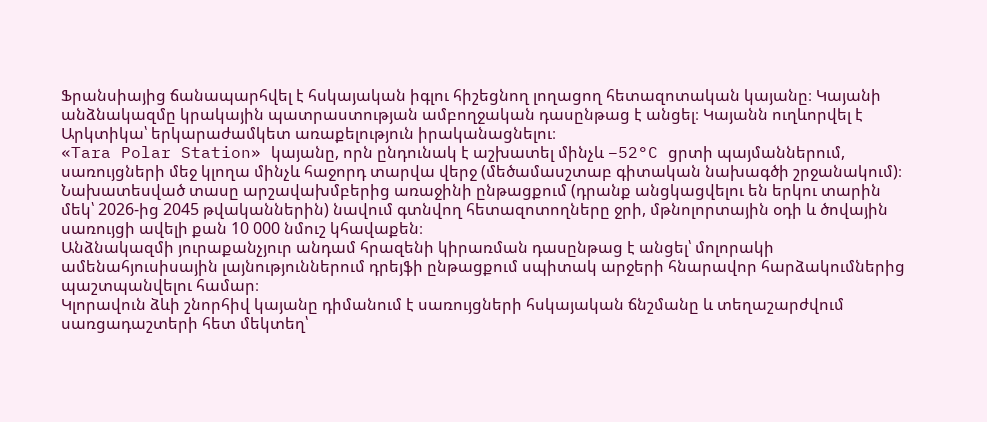Ֆրանսիայից ճանապարհվել է հսկայական իգլու հիշեցնող լողացող հետազոտական կայանը։ Կայանի անձնակազմը կրակային պատրաստության ամբողջական դասընթաց է անցել։ Կայանն ուղևորվել է Արկտիկա՝ երկարաժամկետ առաքելություն իրականացնելու։
«Tara Polar Station» կայանը, որն ընդունակ է աշխատել մինչև −52°C ցրտի պայմաններում, սառույցների մեջ կլողա մինչև հաջորդ տարվա վերջ (մեծամասշտաբ գիտական նախագծի շրջանակում)։
Նախատեսված տասը արշավախմբերից առաջինի ընթացքում (դրանք անցկացվելու են երկու տարին մեկ՝ 2026-ից 2045 թվականներին) նավում գտնվող հետազոտողները ջրի, մթնոլորտային օդի և ծովային սառույցի ավելի քան 10 000 նմուշ կհավաքեն։
Անձնակազմի յուրաքանչյուր անդամ հրազենի կիրառման դասընթաց է անցել՝ մոլորակի ամենահյուսիսային լայնություններում դրեյֆի ընթացքում սպիտակ արջերի հնարավոր հարձակումներից պաշտպանվելու համար։
Կլորավուն ձևի շնորհիվ կայանը դիմանում է սառույցների հսկայական ճնշմանը և տեղաշարժվում սառցադաշտերի հետ մեկտեղ՝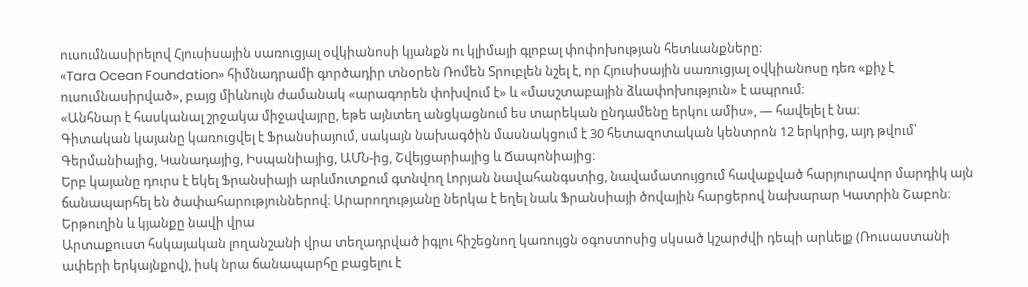ուսումնասիրելով Հյուսիսային սառուցյալ օվկիանոսի կյանքն ու կլիմայի գլոբալ փոփոխության հետևանքները։
«Tara Ocean Foundation» հիմնադրամի գործադիր տնօրեն Ռոմեն Տրուբլեն նշել է, որ Հյուսիսային սառուցյալ օվկիանոսը դեռ «քիչ է ուսումնասիրված», բայց միևնույն ժամանակ «արագորեն փոխվում է» և «մասշտաբային ձևափոխություն» է ապրում։
«Անհնար է հասկանալ շրջակա միջավայրը, եթե այնտեղ անցկացնում ես տարեկան ընդամենը երկու ամիս», — հավելել է նա։
Գիտական կայանը կառուցվել է Ֆրանսիայում, սակայն նախագծին մասնակցում է 30 հետազոտական կենտրոն 12 երկրից, այդ թվում՝ Գերմանիայից, Կանադայից, Իսպանիայից, ԱՄՆ-ից, Շվեյցարիայից և Ճապոնիայից։
Երբ կայանը դուրս է եկել Ֆրանսիայի արևմուտքում գտնվող Լորյան նավահանգստից, նավամատույցում հավաքված հարյուրավոր մարդիկ այն ճանապարհել են ծափահարություններով։ Արարողությանը ներկա է եղել նաև Ֆրանսիայի ծովային հարցերով նախարար Կատրին Շաբոն։
Երթուղին և կյանքը նավի վրա
Արտաքուստ հսկայական լողանշանի վրա տեղադրված իգլու հիշեցնող կառույցն օգոստոսից սկսած կշարժվի դեպի արևելք (Ռուսաստանի ափերի երկայնքով), իսկ նրա ճանապարհը բացելու է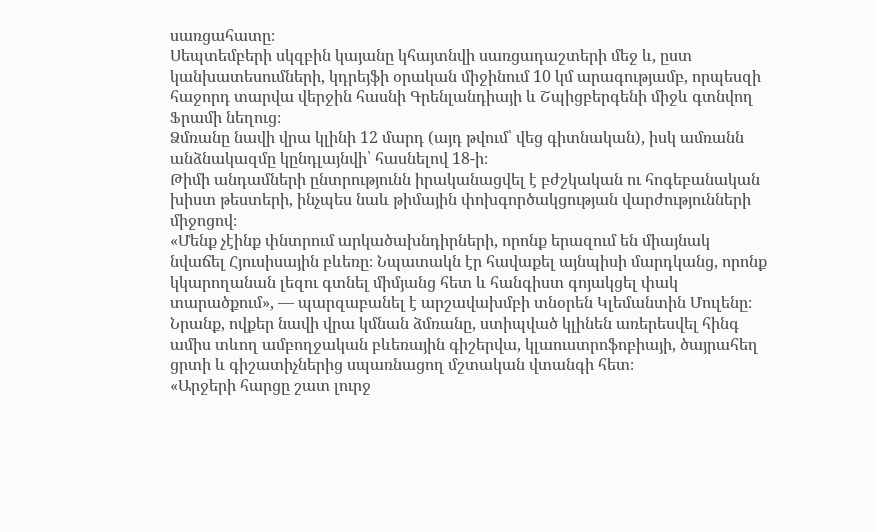սառցահատը։
Սեպտեմբերի սկզբին կայանը կհայտնվի սառցադաշտերի մեջ և, ըստ կանխատեսումների, կդրեյֆի օրական միջինում 10 կմ արագությամբ, որպեսզի հաջորդ տարվա վերջին հասնի Գրենլանդիայի և Շպիցբերգենի միջև գտնվող Ֆրամի նեղուց։
Ձմռանը նավի վրա կլինի 12 մարդ (այդ թվում՝ վեց գիտնական), իսկ ամռանն անձնակազմը կընդլայնվի՝ հասնելով 18-ի։
Թիմի անդամների ընտրությունն իրականացվել է բժշկական ու հոգեբանական խիստ թեստերի, ինչպես նաև թիմային փոխգործակցության վարժությունների միջոցով։
«Մենք չէինք փնտրում արկածախնդիրների, որոնք երազում են միայնակ նվաճել Հյուսիսային բևեռը։ Նպատակն էր հավաքել այնպիսի մարդկանց, որոնք կկարողանան լեզու գտնել միմյանց հետ և հանգիստ գոյակցել փակ տարածքում», — պարզաբանել է արշավախմբի տնօրեն Կլեմանտին Մուլենը։
Նրանք, ովքեր նավի վրա կմնան ձմռանը, ստիպված կլինեն առերեսվել հինգ ամիս տևող ամբողջական բևեռային գիշերվա, կլաուստրոֆոբիայի, ծայրահեղ ցրտի և գիշատիչներից սպառնացող մշտական վտանգի հետ։
«Արջերի հարցը շատ լուրջ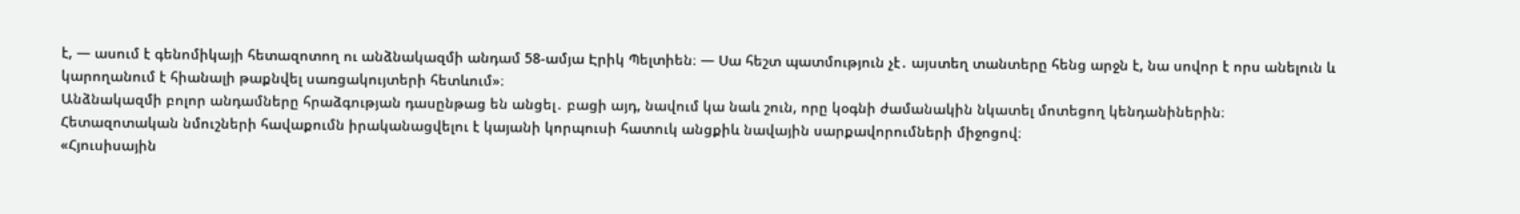է, — ասում է գենոմիկայի հետազոտող ու անձնակազմի անդամ 58-ամյա Էրիկ Պելտիեն։ — Սա հեշտ պատմություն չէ․ այստեղ տանտերը հենց արջն է, նա սովոր է որս անելուն և կարողանում է հիանալի թաքնվել սառցակույտերի հետևում»։
Անձնակազմի բոլոր անդամները հրաձգության դասընթաց են անցել․ բացի այդ, նավում կա նաև շուն, որը կօգնի ժամանակին նկատել մոտեցող կենդանիներին։
Հետազոտական նմուշների հավաքումն իրականացվելու է կայանի կորպուսի հատուկ անցքիև նավային սարքավորումների միջոցով։
«Հյուսիսային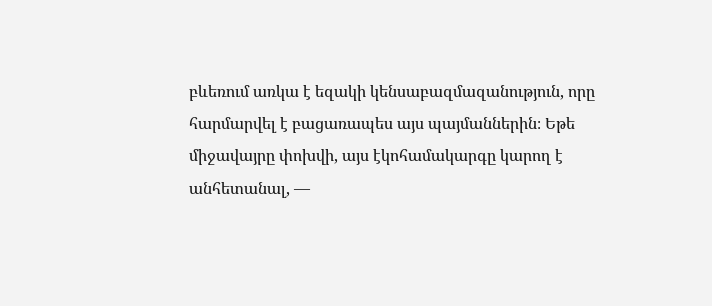բևեռում առկա է եզակի կենսաբազմազանություն, որը հարմարվել է բացառապես այս պայմաններին։ Եթե միջավայրը փոխվի, այս էկոհամակարգը կարող է անհետանալ, —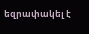եզրափակել է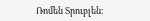Ռոմեն Տրուբլեն։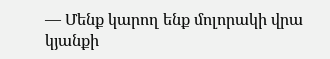— Մենք կարող ենք մոլորակի վրա կյանքի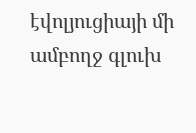էվոլյուցիայի մի ամբողջ գլուխ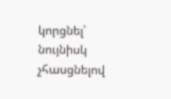կորցնել՝ նույնիսկ չհասցնելով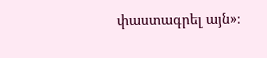փաստագրել այն»։